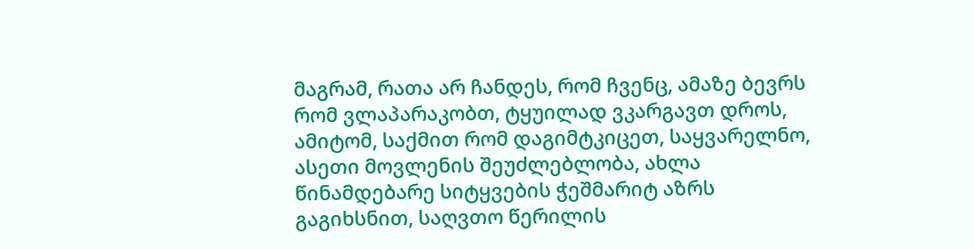მაგრამ, რათა არ ჩანდეს, რომ ჩვენც, ამაზე ბევრს რომ ვლაპარაკობთ, ტყუილად ვკარგავთ დროს, ამიტომ, საქმით რომ დაგიმტკიცეთ, საყვარელნო, ასეთი მოვლენის შეუძლებლობა, ახლა წინამდებარე სიტყვების ჭეშმარიტ აზრს გაგიხსნით, საღვთო წერილის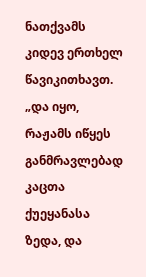ნათქვამს კიდევ ერთხელ წავიკითხავთ. „და იყო, რაჟამს იწყეს განმრავლებად კაცთა ქუეყანასა ზედა, და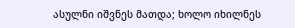ასულნი იშვნეს მათდა; ხოლო იხილნეს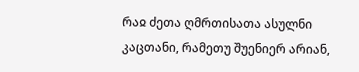რაჲ ძეთა ღმრთისათა ასულნი კაცთანი, რამეთუ შუენიერ არიან,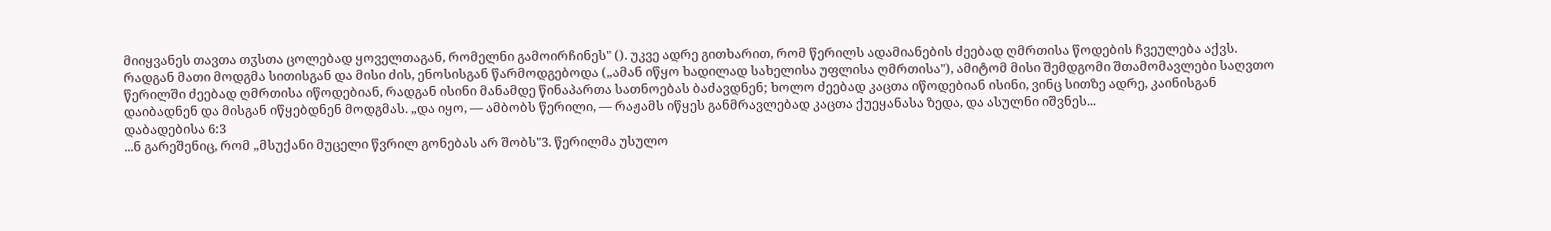მიიყვანეს თავთა თჳსთა ცოლებად ყოველთაგან, რომელნი გამოირჩინეს" (). უკვე ადრე გითხარით, რომ წერილს ადამიანების ძეებად ღმრთისა წოდების ჩვეულება აქვს. რადგან მათი მოდგმა სითისგან და მისი ძის, ენოსისგან წარმოდგებოდა („ამან იწყო ხადილად სახელისა უფლისა ღმრთისა"), ამიტომ მისი შემდგომი შთამომავლები საღვთო წერილში ძეებად ღმრთისა იწოდებიან, რადგან ისინი მანამდე წინაპართა სათნოებას ბაძავდნენ; ხოლო ძეებად კაცთა იწოდებიან ისინი, ვინც სითზე ადრე, კაინისგან დაიბადნენ და მისგან იწყებდნენ მოდგმას. „და იყო, — ამბობს წერილი, — რაჟამს იწყეს განმრავლებად კაცთა ქუეყანასა ზედა, და ასულნი იშვნეს...
დაბადებისა 6:3
...ნ გარეშენიც, რომ „მსუქანი მუცელი წვრილ გონებას არ შობს"3. წერილმა უსულო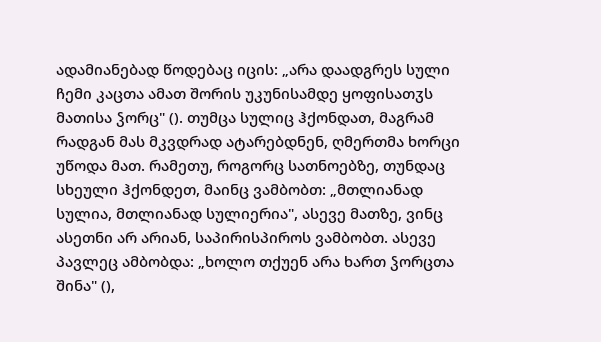ადამიანებად წოდებაც იცის: „არა დაადგრეს სული ჩემი კაცთა ამათ შორის უკუნისამდე ყოფისათჳს მათისა ჴორც" (). თუმცა სულიც ჰქონდათ, მაგრამ რადგან მას მკვდრად ატარებდნენ, ღმერთმა ხორცი უწოდა მათ. რამეთუ, როგორც სათნოებზე, თუნდაც სხეული ჰქონდეთ, მაინც ვამბობთ: „მთლიანად სულია, მთლიანად სულიერია", ასევე მათზე, ვინც ასეთნი არ არიან, საპირისპიროს ვამბობთ. ასევე პავლეც ამბობდა: „ხოლო თქუენ არა ხართ ჴორცთა შინა" (),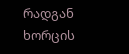რადგან ხორცის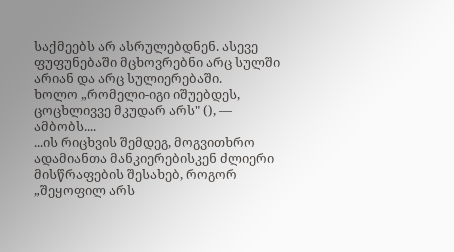საქმეებს არ ასრულებდნენ. ასევე ფუფუნებაში მცხოვრებნი არც სულში არიან და არც სულიერებაში.
ხოლო „რომელი-იგი იშუებდეს, ცოცხლივვე მკუდარ არს" (), — ამბობს....
...ის რიცხვის შემდეგ, მოგვითხრო ადამიანთა მანკიერებისკენ ძლიერი მისწრაფების შესახებ, როგორ „შეყოფილ არს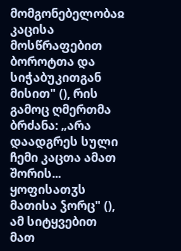მომგონებელობაჲ კაცისა მოსწრაფებით ბოროტთა და სიჭაბუკითგან მისით" (), რის გამოც ღმერთმა ბრძანა: „არა დაადგრეს სული ჩემი კაცთა ამათ შორის... ყოფისათჳს მათისა ჴორც" (), ამ სიტყვებით მათ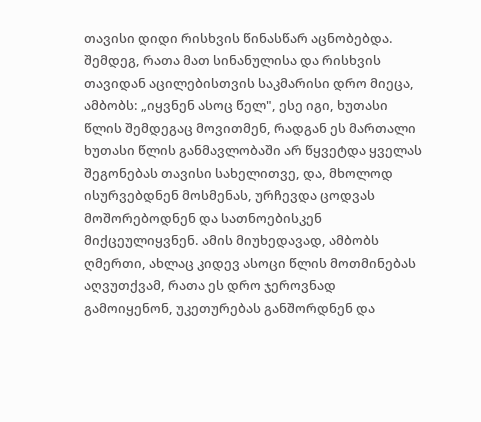თავისი დიდი რისხვის წინასწარ აცნობებდა. შემდეგ, რათა მათ სინანულისა და რისხვის თავიდან აცილებისთვის საკმარისი დრო მიეცა, ამბობს: „იყვნენ ასოც წელ", ესე იგი, ხუთასი წლის შემდეგაც მოვითმენ, რადგან ეს მართალი ხუთასი წლის განმავლობაში არ წყვეტდა ყველას შეგონებას თავისი სახელითვე, და, მხოლოდ ისურვებდნენ მოსმენას, ურჩევდა ცოდვას მოშორებოდნენ და სათნოებისკენ მიქცეულიყვნენ. ამის მიუხედავად, ამბობს ღმერთი, ახლაც კიდევ ასოცი წლის მოთმინებას აღვუთქვამ, რათა ეს დრო ჯეროვნად გამოიყენონ, უკეთურებას განშორდნენ და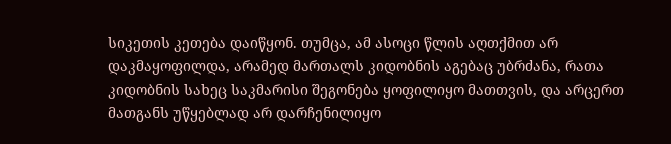სიკეთის კეთება დაიწყონ. თუმცა, ამ ასოცი წლის აღთქმით არ დაკმაყოფილდა, არამედ მართალს კიდობნის აგებაც უბრძანა, რათა კიდობნის სახეც საკმარისი შეგონება ყოფილიყო მათთვის, და არცერთ მათგანს უწყებლად არ დარჩენილიყო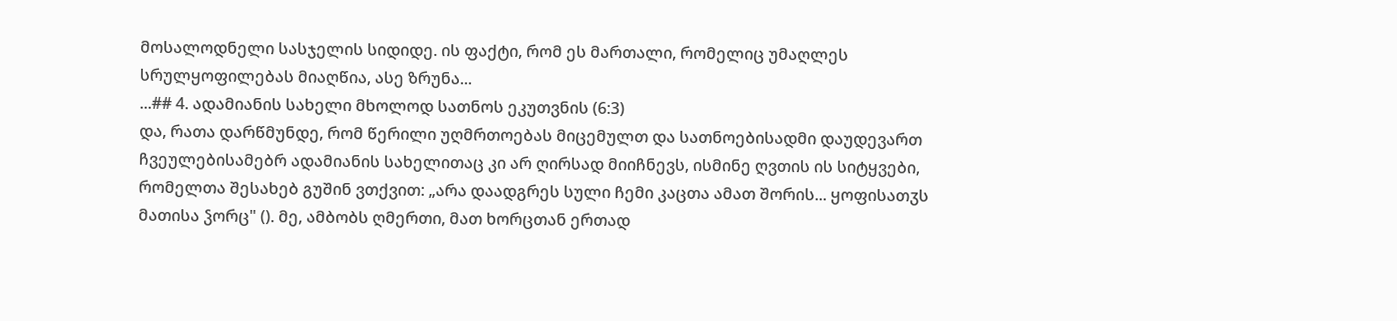მოსალოდნელი სასჯელის სიდიდე. ის ფაქტი, რომ ეს მართალი, რომელიც უმაღლეს სრულყოფილებას მიაღწია, ასე ზრუნა...
...## 4. ადამიანის სახელი მხოლოდ სათნოს ეკუთვნის (6:3)
და, რათა დარწმუნდე, რომ წერილი უღმრთოებას მიცემულთ და სათნოებისადმი დაუდევართ ჩვეულებისამებრ ადამიანის სახელითაც კი არ ღირსად მიიჩნევს, ისმინე ღვთის ის სიტყვები, რომელთა შესახებ გუშინ ვთქვით: „არა დაადგრეს სული ჩემი კაცთა ამათ შორის... ყოფისათჳს მათისა ჴორც" (). მე, ამბობს ღმერთი, მათ ხორცთან ერთად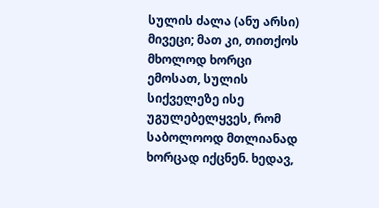სულის ძალა (ანუ არსი) მივეცი; მათ კი, თითქოს მხოლოდ ხორცი ემოსათ, სულის სიქველეზე ისე უგულებელყვეს, რომ საბოლოოდ მთლიანად ხორცად იქცნენ. ხედავ,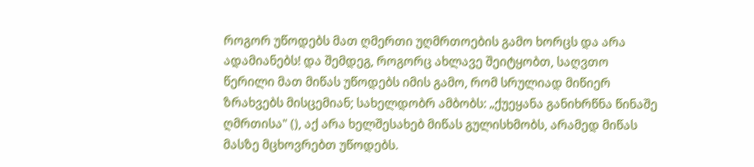როგორ უწოდებს მათ ღმერთი უღმრთოების გამო ხორცს და არა ადამიანებს! და შემდეგ, როგორც ახლავე შეიტყობთ, საღვთო წერილი მათ მიწას უწოდებს იმის გამო, რომ სრულიად მიწიერ ზრახვებს მისცემიან; სახელდობრ ამბობს: „ქუეყანა განიხრწნა წინაშე ღმრთისა" (), აქ არა ხელშესახებ მიწას გულისხმობს, არამედ მიწას მასზე მცხოვრებთ უწოდებს.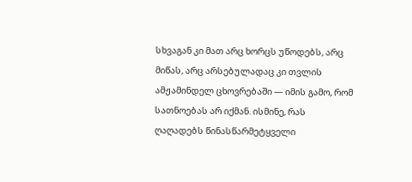სხვაგან კი მათ არც ხორცს უწოდებს, არც მიწას, არც არსებულადაც კი თვლის ამჟამინდელ ცხოვრებაში — იმის გამო, რომ სათნოებას არ იქმან. ისმინე, რას ღაღადებს წინასწარმეტყველი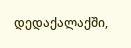დედაქალაქში,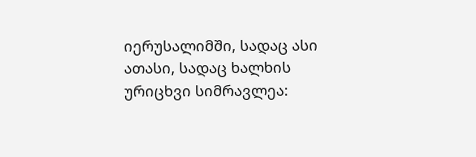იერუსალიმში, სადაც ასი ათასი, სადაც ხალხის ურიცხვი სიმრავლეა: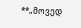**„მოვედ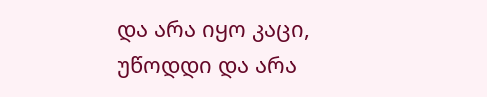და არა იყო კაცი, უწოდდი და არა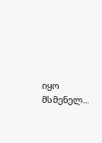იყო მსმენელ...